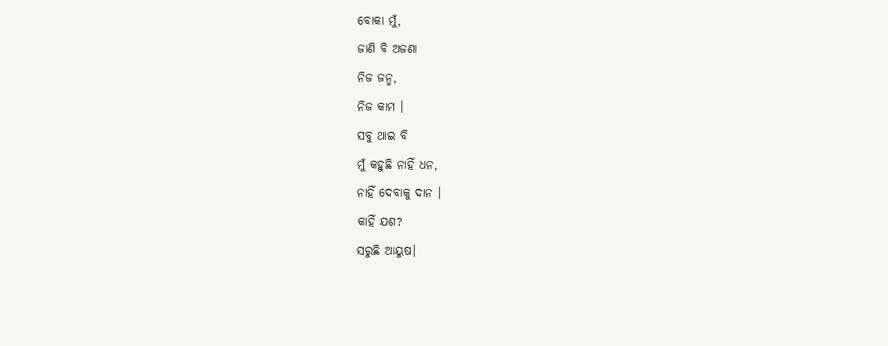ବୋକା ମୁଁ,
ଜାଣି ବି ଅଜଣା
ନିଜ ଜନ୍ମ,
ନିଜ କାମ ।
ସବୁ ଥାଇ ବି
ମୁଁ କହୁଛି ନାହିଁ ଧନ,
ନାହିଁ ଦେବାକୁ ଦାନ ।
କାହିଁ ଯଶ?
ସରୁଛି ଆୟୁଷ।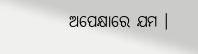ଅପେକ୍ଷାରେ ଯମ ।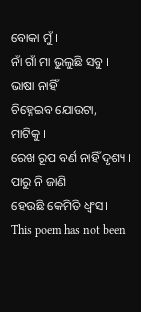ବୋକା ମୁଁ ।
ନାଁ ଗାଁ ମା ଭୁଲୁଛି ସବୁ ।
ଭାଷା ନାହିଁ
ଚିହ୍ନେଇବ ଯୋଉଟା,
ମାଟିକୁ ।
ରେଖ ରୂପ ବର୍ଣ ନାହିଁ ଦୃଶ୍ୟ ।
ପାରୁ ନି ଜାଣି
ହେଉଛି କେମିତି ଧ୍ୱଂସ।
This poem has not been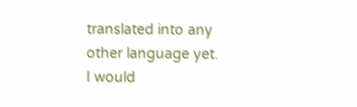translated into any other language yet.
I would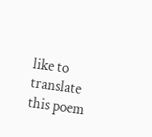like to translate this poem